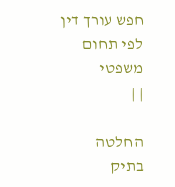חפש עורך דין לפי תחום משפטי
| |

החלטה בתיק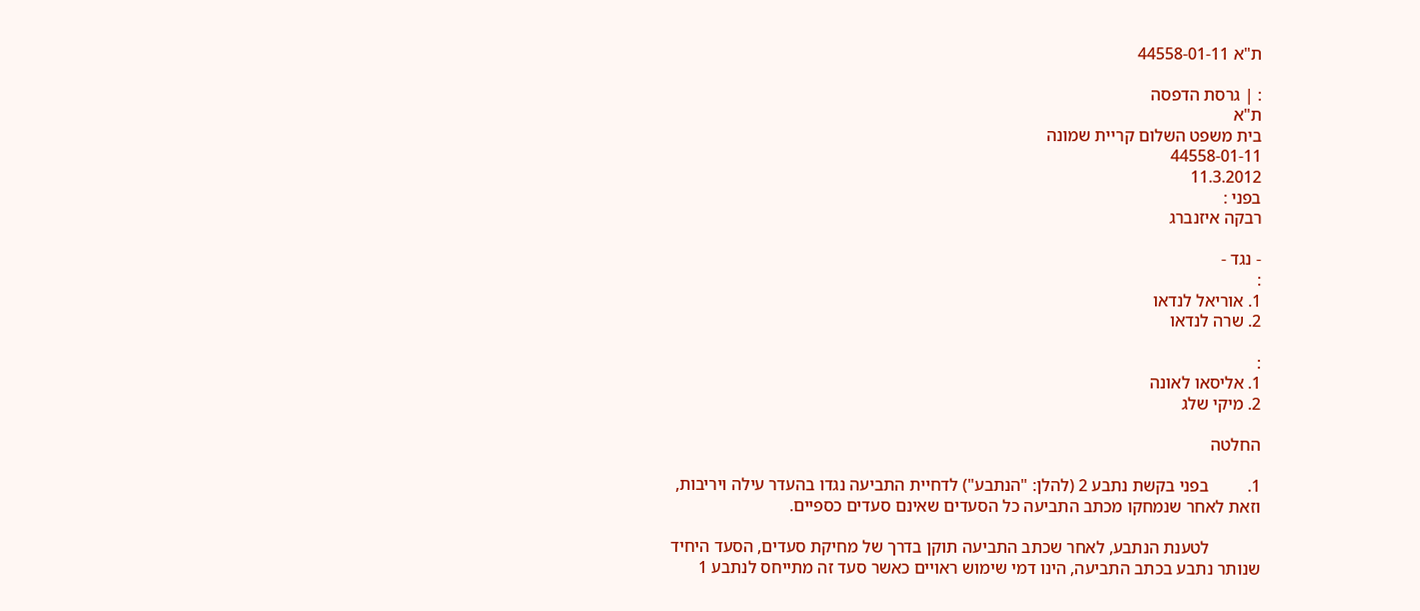ת"א 44558-01-11

: | גרסת הדפסה
ת"א
בית משפט השלום קריית שמונה
44558-01-11
11.3.2012
בפני :
רבקה איזנברג

- נגד -
:
1. אוריאל לנדאו
2. שרה לנדאו

:
1. אליסאו לאונה
2. מיקי שלג

החלטה

1.         בפני בקשת נתבע 2 (להלן: "הנתבע") לדחיית התביעה נגדו בהעדר עילה ויריבות, וזאת לאחר שנמחקו מכתב התביעה כל הסעדים שאינם סעדים כספיים.

            לטענת הנתבע, לאחר שכתב התביעה תוקן בדרך של מחיקת סעדים, הסעד היחיד שנותר נתבע בכתב התביעה, הינו דמי שימוש ראויים כאשר סעד זה מתייחס לנתבע 1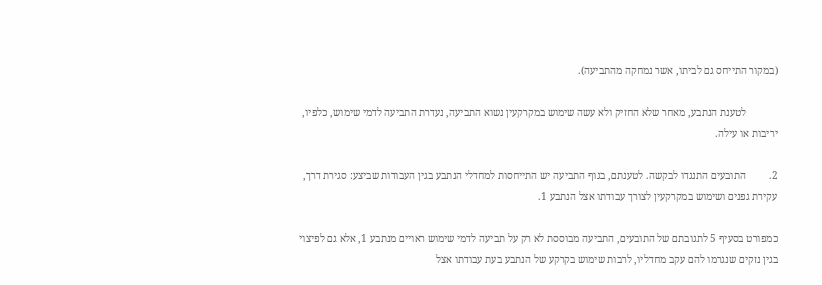(במקור התייחס גם לביתו, אשר נמחקה מהתביעה).

            לטענת הנתבע, מאחר שלא החזיק ולא עשה שימוש במקרקעין נשוא התביעה, נעדרת התביעה לדמי שימוש, כלפיו, יריבות או עילה.

2.         התובעים התנגדו לבקשה. לטענתם, בגוף התביעה יש התייחסות למחדלי הנתבע בגין העבודות שביצע: סגירת דרך, עקירת גפנים ושימוש במקרקעין לצורך עבודתו אצל הנתבע 1.

כמפורט בסעיף 5 לתגובתם של התובעים, התביעה מבוססת לא רק על תביעה לדמי שימוש ראויים מנתבע 1, אלא גם לפיצוי בגין נזקים שנגרמו להם עקב מחדליו, לרבות שימוש בקרקע של הנתבע בעת עבודתו אצל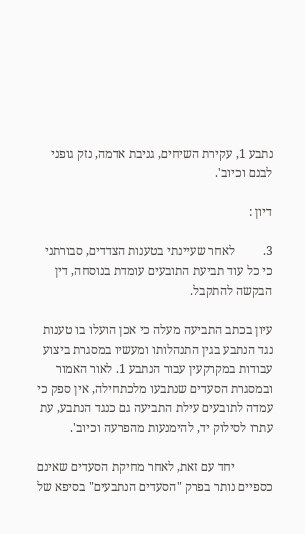נתבע 1, עקירת השיחים, גניבת אדמה, נזק גופני לבנם וכיוב'.

דיון :

3.         לאחר שעיינתי בטענות הצדדים, סבורתני כי כל עוד תביעת התובעים עומדת בנוסחה, דין הבקשה להתקבל.

עיון בכתב התביעה מעלה כי אכן הועלו בו טענות נגד הנתבע בגין התנהלותו ומעשיו במסגרת ביצוע עבודות במקרקעין עבור הנתבע 1. לאור האמור ובמסגרת הסעדים שנתבעו מלכתחילה, אין ספק כי עמדה לתובעים עילת התביעה גם כנגד הנתבע, עת עתרו לסילוק יד, להימנעות מהפרעה וכיוב'.

            יחד עם זאת, לאחר מחיקת הסעדים שאינם כספיים נותר בפרק "הסעדים הנתבעים" בסיפא של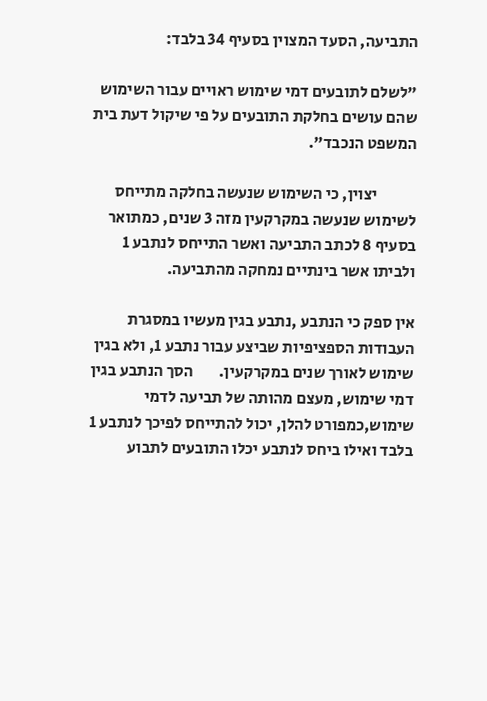התביעה, הסעד המצוין בסעיף 34 בלבד:

"לשלם לתובעים דמי שימוש ראויים עבור השימוש שהם עושים בחלקת התובעים על פי שיקול דעת בית המשפט הנכבד".

            יצוין, כי השימוש שנעשה בחלקה מתייחס לשימוש שנעשה במקרקעין מזה 3 שנים, כמתואר בסעיף 8 לכתב התביעה ואשר התייחס לנתבע 1 ולביתו אשר בינתיים נמחקה מהתביעה.

אין ספק כי הנתבע ,נתבע בגין מעשיו במסגרת העבודות הספציפיות שביצע עבור נתבע 1, ולא בגין שימוש לאורך שנים במקרקעין.        הסך הנתבע בגין דמי שימוש, מעצם מהותה של תביעה לדמי שימוש,כמפורט להלן, יכול להתייחס לפיכך לנתבע 1 בלבד ואילו ביחס לנתבע יכלו התובעים לתבוע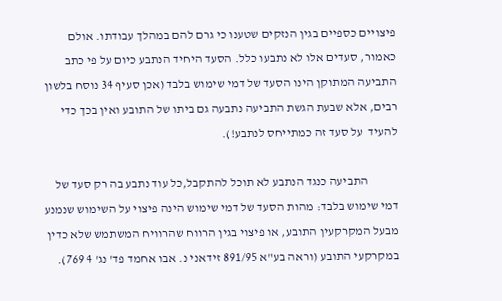פיצויים כספיים בגין הנזקים שטענו כי גרם להם במהלך עבודתו. אולם כאמור, סעדים אלו לא נתבעו כלל. הסעד היחיד הנתבע כיום על פי כתב התביעה המתוקן הינו הסעד של דמי שימוש בלבד (אכן סעיף 34 נוסח בלשון רבים, אלא שבעת הגשת התביעה נתבעה גם ביתו של התובע ואין בכך כדי להעיד  על סעד זה כמתייחס לנתבע!).

            התביעה כנגד הנתבע לא תוכל להתקבל,כל עוד נתבע בה רק סעד של דמי שימוש בלבד: מהות הסעד של דמי שימוש הינה פיצוי על השימוש שנמנע מבעל המקרקעין התובע, או פיצוי בגין הרווח שהרוויח המשתמש שלא כדין במקרקעי התובע (וראה בע"א 891/95 זידאני נ. אבו אחמד פד' נג' 4 769).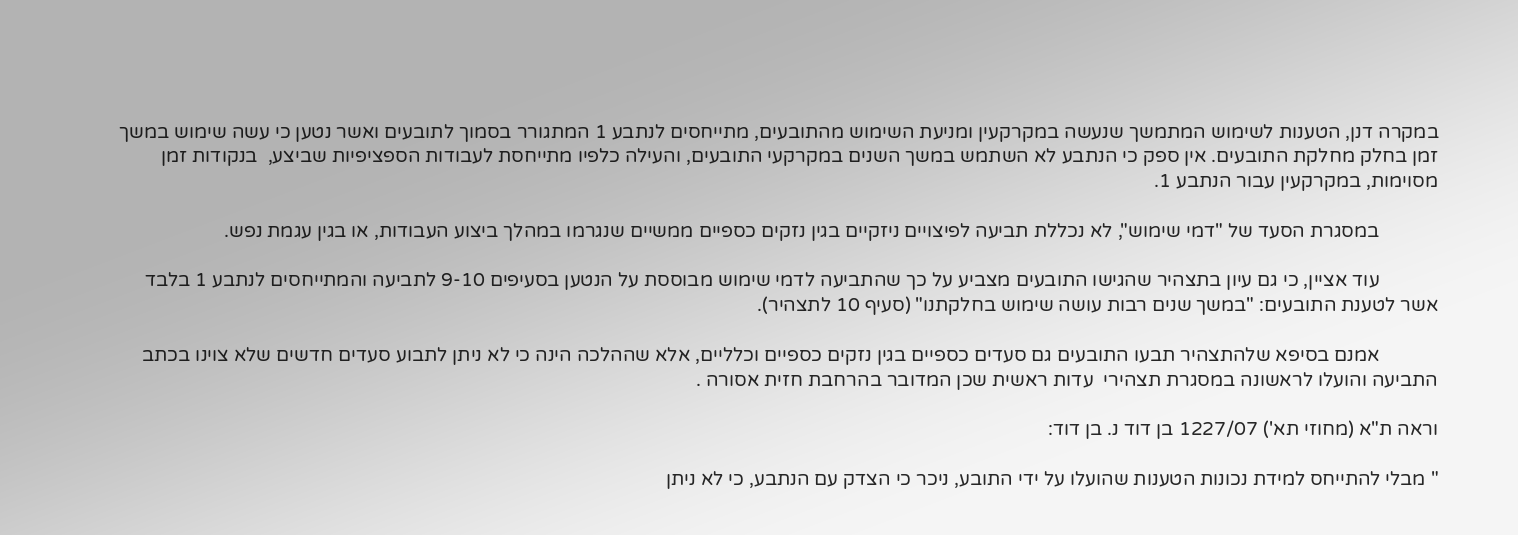במקרה דנן, הטענות לשימוש המתמשך שנעשה במקרקעין ומניעת השימוש מהתובעים, מתייחסים לנתבע 1 המתגורר בסמוך לתובעים ואשר נטען כי עשה שימוש במשך זמן בחלק מחלקת התובעים. אין ספק כי הנתבע לא השתמש במשך השנים במקרקעי התובעים, והעילה כלפיו מתייחסת לעבודות הספציפיות שביצע,  בנקודות זמן מסוימות, במקרקעין עבור הנתבע 1.

            במסגרת הסעד של "דמי שימוש", לא נכללת תביעה לפיצויים ניזקיים בגין נזקים כספיים ממשיים שנגרמו במהלך ביצוע העבודות, או בגין עגמת נפש.

            עוד אציין, כי גם עיון בתצהיר שהגישו התובעים מצביע על כך שהתביעה לדמי שימוש מבוססת על הנטען בסעיפים 9-10 לתביעה והמתייחסים לנתבע 1 בלבד אשר לטענת התובעים: "במשך שנים רבות עושה שימוש בחלקתנו" (סעיף 10 לתצהיר).

            אמנם בסיפא שלהתצהיר תבעו התובעים גם סעדים כספיים בגין נזקים כספיים וכלליים, אלא שההלכה הינה כי לא ניתן לתבוע סעדים חדשים שלא צוינו בכתב התביעה והועלו לראשונה במסגרת תצהירי  עדות ראשית שכן המדובר בהרחבת חזית אסורה .

וראה ת"א (מחוזי תא') 1227/07 בן דוד נ. בן דוד:

" מבלי להתייחס למידת נכונות הטענות שהועלו על ידי התובע, ניכר כי הצדק עם הנתבע, כי לא ניתן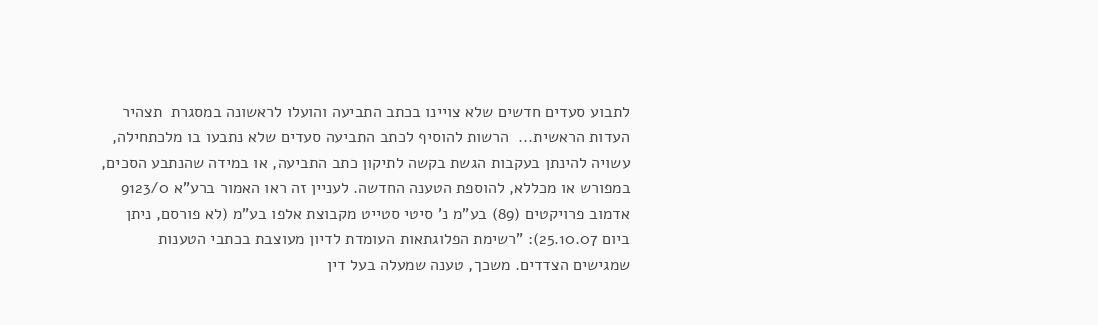לתבוע סעדים חדשים שלא צויינו בכתב התביעה והועלו לראשונה במסגרת  תצהיר העדות הראשית...  הרשות להוסיף לכתב התביעה סעדים שלא נתבעו בו מלכתחילה, עשויה להינתן בעקבות הגשת בקשה לתיקון כתב התביעה, או במידה שהנתבע הסכים, במפורש או מכללא, להוספת הטענה החדשה. לעניין זה ראו האמור ברע"א 9123/0 אדמוב פרויקטים (89) בע"מ נ' סיטי סטייט מקבוצת אלפו בע"מ (לא פורסם, ניתן ביום 25.10.07): "רשימת הפלוגתאות העומדת לדיון מעוצבת בכתבי הטענות שמגישים הצדדים. משכך, טענה שמעלה בעל דין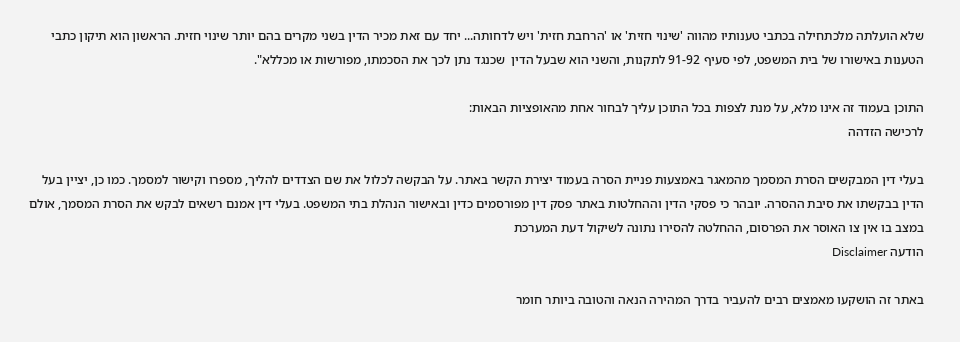שלא הועלתה מלכתחילה בכתבי טענותיו מהווה 'שינוי חזית' או 'הרחבת חזית' ויש לדחותה... יחד עם זאת מכיר הדין בשני מקרים בהם יותר שינוי חזית. הראשון הוא תיקון כתבי הטענות באישורו של בית המשפט, לפי סעיף 91-92 לתקנות, והשני הוא שבעל הדין  שכנגד נתן לכך את הסכמתו, מפורשות או מכללא".

התוכן בעמוד זה אינו מלא, על מנת לצפות בכל התוכן עליך לבחור אחת מהאופציות הבאות:
לרכישה הזדהה

בעלי דין המבקשים הסרת המסמך מהמאגר באמצעות פניית הסרה בעמוד יצירת הקשר באתר. על הבקשה לכלול את שם הצדדים להליך, מספרו וקישור למסמך. כמו כן, יציין בעל הדין בבקשתו את סיבת ההסרה. יובהר כי פסקי הדין וההחלטות באתר פסק דין מפורסמים כדין ובאישור הנהלת בתי המשפט. בעלי דין אמנם רשאים לבקש את הסרת המסמך, אולם במצב בו אין צו האוסר את הפרסום, ההחלטה להסירו נתונה לשיקול דעת המערכת
הודעה Disclaimer

באתר זה הושקעו מאמצים רבים להעביר בדרך המהירה הנאה והטובה ביותר חומר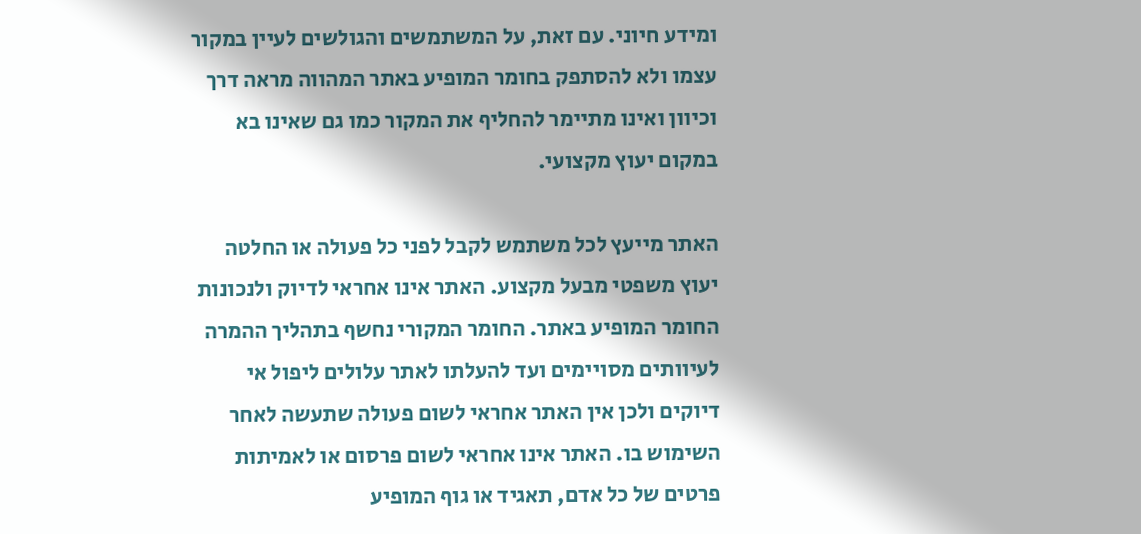ומידע חיוני. עם זאת, על המשתמשים והגולשים לעיין במקור עצמו ולא להסתפק בחומר המופיע באתר המהווה מראה דרך וכיוון ואינו מתיימר להחליף את המקור כמו גם שאינו בא במקום יעוץ מקצועי.

האתר מייעץ לכל משתמש לקבל לפני כל פעולה או החלטה יעוץ משפטי מבעל מקצוע. האתר אינו אחראי לדיוק ולנכונות החומר המופיע באתר. החומר המקורי נחשף בתהליך ההמרה לעיוותים מסויימים ועד להעלתו לאתר עלולים ליפול אי דיוקים ולכן אין האתר אחראי לשום פעולה שתעשה לאחר השימוש בו. האתר אינו אחראי לשום פרסום או לאמיתות פרטים של כל אדם, תאגיד או גוף המופיע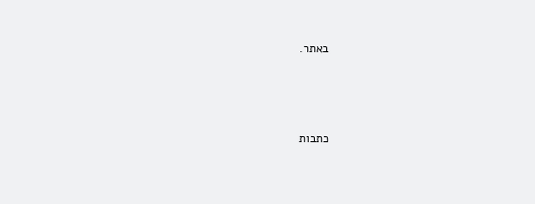באתר.




כתבות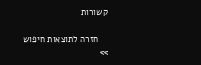קשורות

    חזרה לתוצאות חיפוש >>